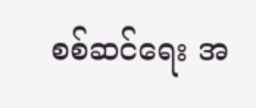စစ်ဆင်ရေး အ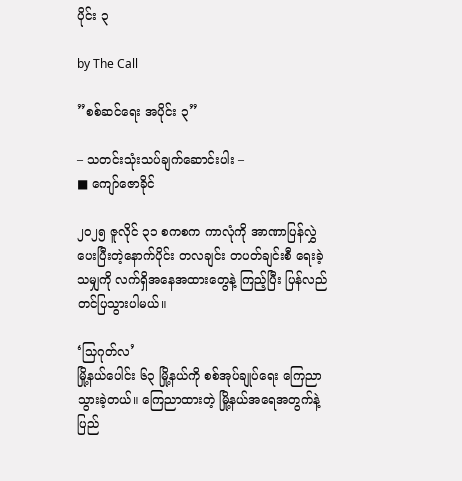ပိုင်း ၃

by The Call

”စစ်ဆင်ရေး အပိုင်း ၃”

– သတင်းသုံးသပ်ချက်ဆောင်းပါး –
■ ကျော်ဇောခိုင်

၂၀၂၅ ဇူလိုင် ၃၁ စကစက ကာလုံကို အာဏာပြန်လွှဲပေးပြီးတဲ့နောက်ပိုင်း တလချင်း တပတ်ချင်းစီ ရေးခဲ့သမျှကို လက်ရှိအနေအထားတွေနဲ့ ကြည့်ပြီး ပြန်လည်တင်ပြသွားပါမယ်။

‘သြဂုတ်လ’
မြို့နယ်ပေါင်း ၆၃ မြို့နယ်ကို စစ်အုပ်ချုပ်ရေး ကြေညာသွားခဲ့တယ်။ ကြေညာထားတဲ့ မြို့နယ်အရေအတွက်နဲ့ ပြည်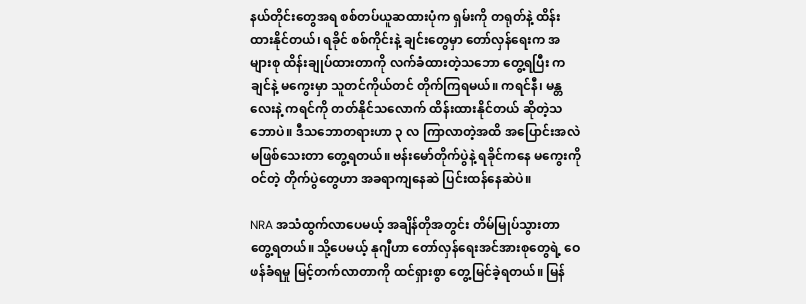နယ်တိုင်းတွေအရ စစ်တပ်ယူဆထားပုံက ရှမ်းကို တရုတ်နဲ့ ထိန်းထားနိုင်တယ်၊ ရခိုင် စစ်ကိုင်းနဲ့ ချင်းတွေမှာ တော်လှန်ရေးက အများစု ထိန်းချုပ်ထားတာကို လက်ခံထားတဲ့သဘော တွေ့ရပြီး ကချင်နဲ့ မကွေးမှာ သူတင်ကိုယ်တင် တိုက်ကြရမယ်။ ကရင်နီ၊ မန္တလေးနဲ့ ကရင်ကို တတ်နိုင်သလောက် ထိန်းထားနိုင်တယ် ဆိုတဲ့သဘောပဲ။ ဒီသဘောတရားဟာ ၃ လ ကြာလာတဲ့အထိ အပြောင်းအလဲ မဖြစ်သေးတာ တွေ့ရတယ်။ ဗန်းမော်တိုက်ပွဲနဲ့ ရခိုင်ကနေ မကွေးကိုဝင်တဲ့ တိုက်ပွဲတွေဟာ အခရာကျနေဆဲ ပြင်းထန်နေဆဲပဲ။

NRA အသံထွက်လာပေမယ့် အချိန်တိုအတွင်း တိမ်မြုပ်သွားတာ တွေ့ရတယ်။ သို့ပေမယ့် နုဂျီဟာ တော်လှန်ရေးအင်အားစုတွေရဲ့ ဝေဖန်ခံရမှု မြင့်တက်လာတာကို ထင်ရှားစွာ တွေ့မြင်ခဲ့ရတယ်။ မြန်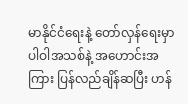မာနိုင်ငံရေးနဲ့ တော်လှန်ရေးမှာ ပါဝါအသစ်နဲ့ အဟောင်းအကြား ပြန်လည်ချိန်ဆပြီး ဟန်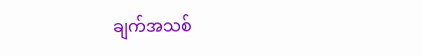ချက်အသစ်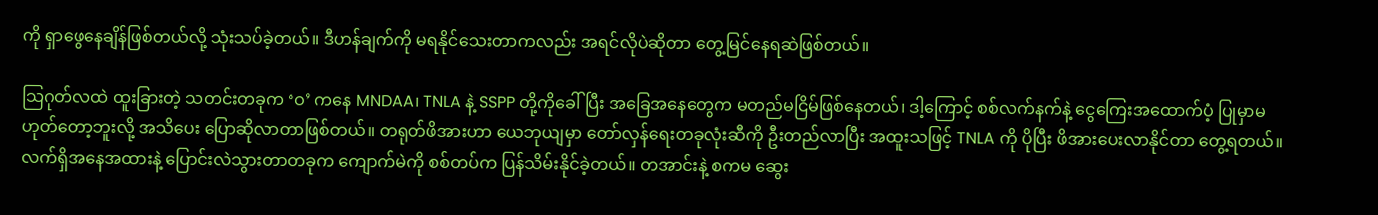ကို ရှာဖွေနေချိန်ဖြစ်တယ်လို့ သုံးသပ်ခဲ့တယ်။ ဒီဟန်ချက်ကို မရနိုင်သေးတာကလည်း အရင်လိုပဲဆိုတာ တွေ့မြင်နေရဆဲဖြစ်တယ်။

သြဂုတ်လထဲ ထူးခြားတဲ့ သတင်းတခုက ‘ဝ’ ကနေ MNDAA၊ TNLA နဲ့ SSPP တို့ကိုခေါ်ပြီး အခြေအနေတွေက မတည်မငြိမ်ဖြစ်နေတယ်၊ ဒါ့ကြောင့် စစ်လက်နက်နဲ့ ငွေကြေးအထောက်ပံ့ ပြုမှာမဟုတ်တော့ဘူးလို့ အသိပေး ပြောဆိုလာတာဖြစ်တယ်။ တရုတ်ဖိအားဟာ ယေဘုယျမှာ တော်လှန်ရေးတခုလုံးဆီကို ဦးတည်လာပြီး အထူးသဖြင့် TNLA ကို ပိုပြီး ဖိအားပေးလာနိုင်တာ တွေ့ရတယ်။ လက်ရှိအနေအထားနဲ့ ပြောင်းလဲသွားတာတခုက ကျောက်မဲကို စစ်တပ်က ပြန်သိမ်းနိုင်ခဲ့တယ်။ တအာင်းနဲ့ စကမ ဆွေး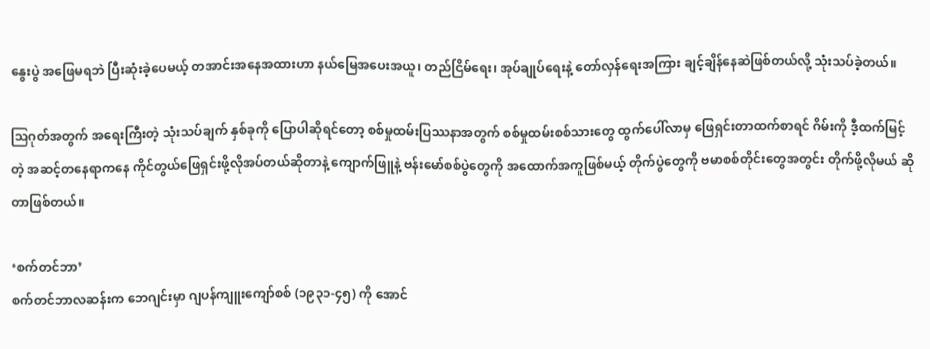နွေးပွဲ အဖြေမရဘဲ ပြီးဆုံးခဲ့ပေမယ့် တအာင်းအနေအထားဟာ နယ်မြေအပေးအယူ၊ တည်ငြိမ်ရေး၊ အုပ်ချုပ်ရေးနဲ့ တော်လှန်ရေးအကြား ချင့်ချိန်နေဆဲဖြစ်တယ်လို့ သုံးသပ်ခဲ့တယ်။

သြဂုတ်အတွက် အရေးကြီးတဲ့ သုံးသပ်ချက် နှစ်ခုကို ပြောပါဆိုရင်တော့ စစ်မှုထမ်းပြဿနာအတွက် စစ်မှုထမ်းစစ်သားတွေ ထွက်ပေါ်လာမှ ဖြေရှင်းတာထက်စာရင် ဂိမ်းကို ဒီ့ထက်မြင့်တဲ့ အဆင့်တနေရာကနေ ကိုင်တွယ်ဖြေရှင်းဖို့လိုအပ်တယ်ဆိုတာနဲ့ ကျောက်ဖြူနဲ့ ဗန်းမော်စစ်ပွဲတွေကို အထောက်အကူဖြစ်မယ့် တိုက်ပွဲတွေကို ဗမာစစ်တိုင်းတွေအတွင်း တိုက်ဖို့လိုမယ် ဆိုတာဖြစ်တယ်။

‘စက်တင်ဘာ’
စက်တင်ဘာလဆန်းက ဘေဂျင်းမှာ ဂျပန်ကျူးကျော်စစ် (၁၉၃၁-၄၅) ကို အောင်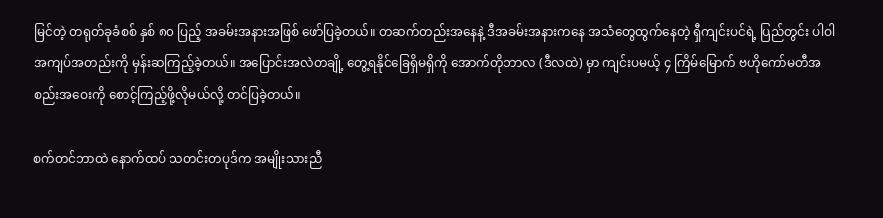မြင်တဲ့ တရုတ်ခုခံစစ် နှစ် ၈၀ ပြည့် အခမ်းအနားအဖြစ် ဖော်ပြခဲ့တယ်။ တဆက်တည်းအနေနဲ့ ဒီအခမ်းအနားကနေ အသံတွေထွက်နေတဲ့ ရှီကျင်းပင်ရဲ့ ပြည်တွင်း ပါဝါအကျပ်အတည်းကို မှန်းဆကြည့်ခဲ့တယ်။ အပြောင်းအလဲတချို့ တွေ့ရနိုင်ခြေရှိမရှိကို အောက်တိုဘာလ (ဒီလထဲ) မှာ ကျင်းပမယ့် ၄ ကြိမ်မြောက် ဗဟိုကော်မတီအစည်းအဝေးကို စောင့်ကြည့်ဖို့လိုမယ်လို့ တင်ပြခဲ့တယ်။

စက်တင်ဘာထဲ နောက်ထပ် သတင်းတပုဒ်က အမျိုးသားညီ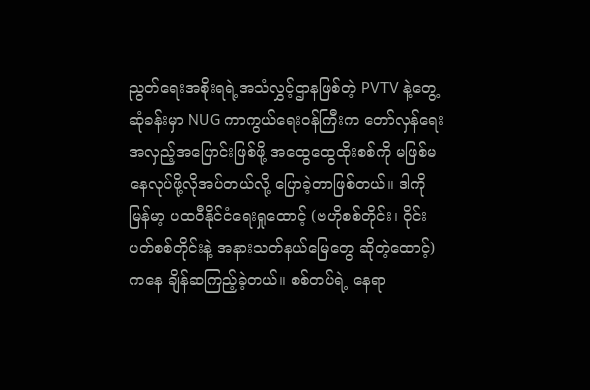ညွတ်ရေးအစိုးရရဲ့အသံလွှင့်ဌာနဖြစ်တဲ့ PVTV နဲ့တွေ့ဆုံခန်းမှာ NUG ကာကွယ်ရေးဝန်ကြီးက တော်လှန်ရေး အလှည့်အပြောင်းဖြစ်ဖို့ အထွေထွေထိုးစစ်ကို မဖြစ်မနေလုပ်ဖို့လိုအပ်တယ်လို့ ပြောခဲ့တာဖြစ်တယ်။ ဒါကို မြန်မာ့ ပထဝီနိုင်ငံရေးရှုထောင့် (ဗဟိုစစ်တိုင်း၊ ဝိုင်းပတ်စစ်တိုင်းနဲ့ အနားသတ်နယ်မြေတွေ ဆိုတဲ့ထောင့်) ကနေ ချိန်ဆကြည့်ခဲ့တယ်။ စစ်တပ်ရဲ့ နေရာ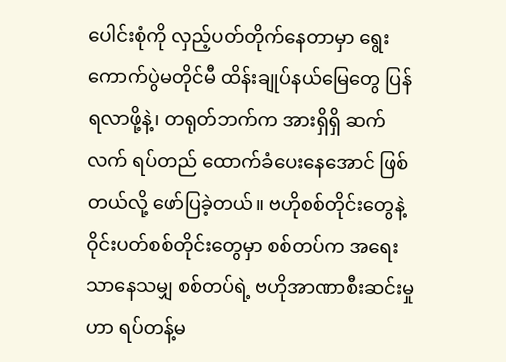ပေါင်းစုံကို လှည့်ပတ်တိုက်နေတာမှာ ရွေးကောက်ပွဲမတိုင်မီ ထိန်းချုပ်နယ်မြေတွေ ပြန်ရလာ‌ဖို့နဲ့၊ တရုတ်ဘက်က အားရှိရှိ ဆက်လက် ရပ်တည် ထောက်ခံပေးနေအောင် ဖြစ်တယ်လို့ ဖော်ပြခဲ့တယ်။ ဗဟိုစစ်တိုင်းတွေနဲ့ ဝိုင်းပတ်စစ်တိုင်းတွေမှာ စစ်တပ်က အရေးသာနေသမျှ စစ်တပ်ရဲ့ ဗဟိုအာဏာစီးဆင်းမှုဟာ ရပ်တန့်မ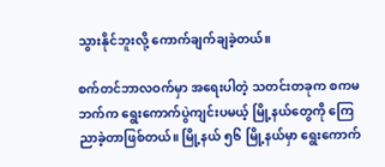သွားနိုင်ဘူးလို့ ကောက်ချက်ချခဲ့တယ်။

စက်တင်ဘာလဝက်မှာ အရေးပါတဲ့ သတင်းတခုက စကမဘက်က ရွေးကောက်ပွဲကျင်းပမယ့် မြို့နယ်တွေကို ကြေညာခဲ့တာဖြစ်တယ်။ မြို့နယ် ၅၆ မြို့နယ်မှာ ရွေးကောက်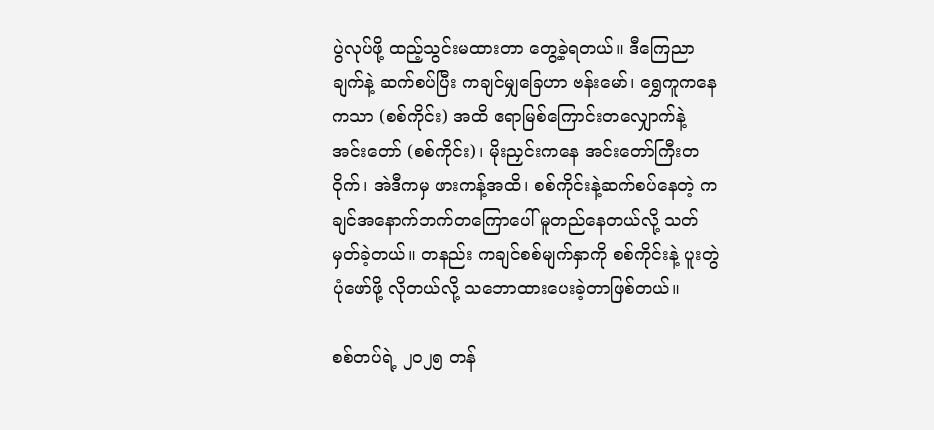ပွဲလုပ်ဖို့ ထည့်သွင်းမထားတာ တွေ့ခဲ့ရတယ်။ ဒီကြေညာချက်နဲ့ ဆက်စပ်ပြီး ကချင်မျှခြေဟာ ဗန်းမော်၊ ရွှေကူကနေ ကသာ (စစ်ကိုင်း) အထိ ဧရာမြစ်ကြောင်းတလျှောက်နဲ့ အင်းတော် (စစ်ကိုင်း)၊ မိုးညှင်းကနေ အင်းတော်ကြီးတဝိုက်၊ အဲဒီကမှ ဖားကန့်အထိ၊ စစ်ကိုင်းနဲ့ဆက်စပ်နေတဲ့ ကချင်အနောက်ဘက်တကြောပေါ် မူတည်နေတယ်လို့ သတ်မှတ်ခဲ့တယ်။ တနည်း ကချင်စစ်မျက်နှာကို စစ်ကိုင်းနဲ့ ပူးတွဲပုံဖော်ဖို့ လိုတယ်လို့ သဘောထားပေးခဲ့တာဖြစ်တယ်။

စစ်တပ်ရဲ့ ၂၀၂၅ တန်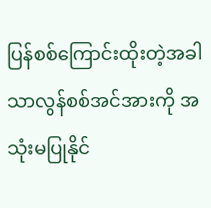ပြန်စစ်ကြောင်းထိုးတဲ့အခါ သာလွန်စစ်အင်အားကို အသုံးမပြုနိုင်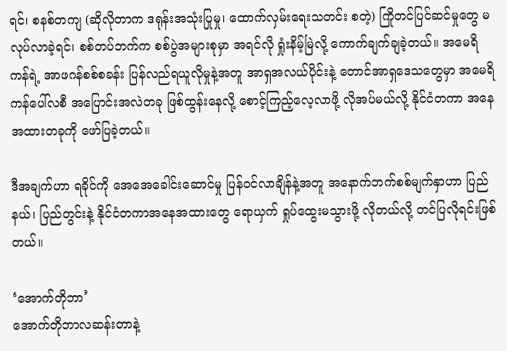ရင်၊ စနစ်တကျ (ဆိုလိုတာက ဒရုန်းအသုံးပြုမှု၊ ထောက်လှမ်းရေးသတင်း စတဲ့) ကြိုတင်ပြင်ဆင်မှုတွေ မလုပ်လာခဲ့ရင်၊ စစ်တပ်ဘက်က စစ်ပွဲအများစုမှာ အရင်လို ရှုံးနိမ့်မြဲလို့ ကောက်ချက်ချခဲ့တယ်။ အမေရိကန်ရဲ့ အာဖဂန်စစ်စခန်း ပြန်လည်ရယူလိုမှုနဲ့အတူ အာရှအလယ်ပိုင်းနဲ့ တောင်အာရှဒေသတွေမှာ အမေရိကန်ပေါ်လစီ အပြောင်းအလဲတခု ဖြစ်ထွန်းနေလို့ စောင့်ကြည့်လေ့လာဖို့ လိုအပ်မယ်လို့ နိုင်ငံတကာ အနေအထားတခုကို ဖော်ပြခဲ့တယ်။

ဒီအချက်ဟာ ရခိုင်ကို အေအေခေါင်းဆောင်မှု ပြန်ဝင်လာချိန်နဲ့အတူ အနောက်ဘက်စစ်မျက်နှာဟာ ပြည်နယ်၊ ပြည်တွင်းနဲ့ နိုင်ငံတကာအနေအထားတွေ ရောယှက် ရှုပ်ထွေးမသွားဖို့ လိုတယ်လို့ တင်ပြလိုရင်းဖြစ်တယ်။

‘အောက်တိုဘာ’
အောက်တိုဘာလဆန်းတာနဲ့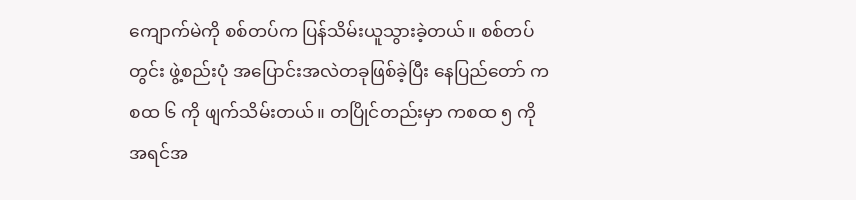ကျောက်မဲကို စစ်တပ်က ပြန်သိမ်းယူသွားခဲ့တယ်။ စစ်တပ်တွင်း ဖွဲ့စည်းပုံ အပြောင်းအလဲတခုဖြစ်ခဲ့ပြီး နေပြည်တော် ကစထ ၆ ကို ဖျက်သိမ်းတယ်။ တပြိုင်တည်းမှာ ကစထ ၅ ကို အရင်အ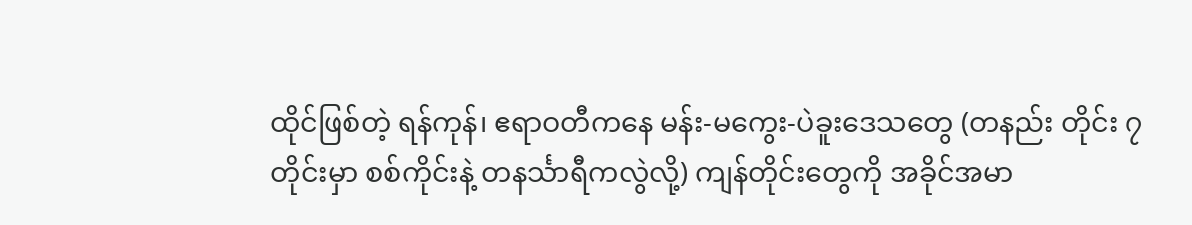ထိုင်ဖြစ်တဲ့ ရန်ကုန်၊ ဧရာဝတီကနေ မန်း-မကွေး-ပဲခူးဒေသတွေ (တနည်း တိုင်း ၇ တိုင်းမှာ စစ်ကိုင်းနဲ့ တနင်္သာရီကလွဲလို့) ကျန်တိုင်းတွေကို အခိုင်အမာ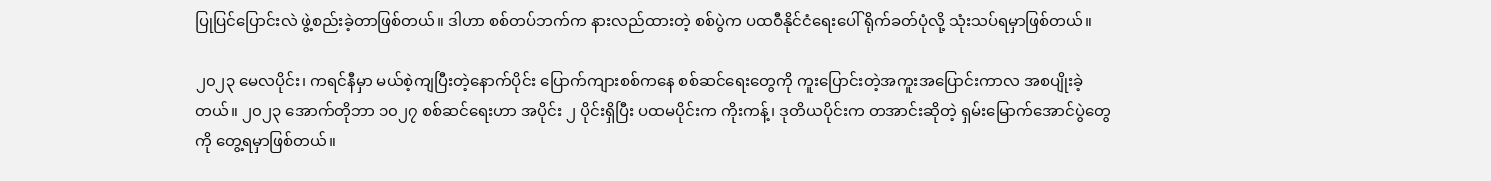ပြုပြင်ပြောင်းလဲ ဖွဲ့စည်းခဲ့တာဖြစ်တယ်။ ဒါဟာ စစ်တပ်ဘက်က နားလည်ထားတဲ့ စစ်ပွဲက ပထဝီနိုင်ငံရေးပေါ် ရိုက်ခတ်ပုံလို့ သုံးသပ်ရမှာဖြစ်တယ်။

၂၀၂၃ မေလပိုင်း၊ ကရင်နီမှာ မယ်စဲ့ကျပြီးတဲ့နောက်ပိုင်း ပြောက်ကျားစစ်ကနေ စစ်ဆင်ရေးတွေကို ကူးပြောင်းတဲ့အကူးအပြောင်းကာလ အစပျိုးခဲ့တယ်။ ၂၀၂၃ အောက်တိုဘာ ၁၀၂၇ စစ်ဆင်ရေးဟာ အပိုင်း ၂ ပိုင်းရှိပြီး ပထမပိုင်းက ကိုးကန့်၊ ဒုတိယပိုင်းက တအာင်းဆိုတဲ့ ရှမ်းမြောက်အောင်ပွဲတွေကို တွေ့ရမှာဖြစ်တယ်။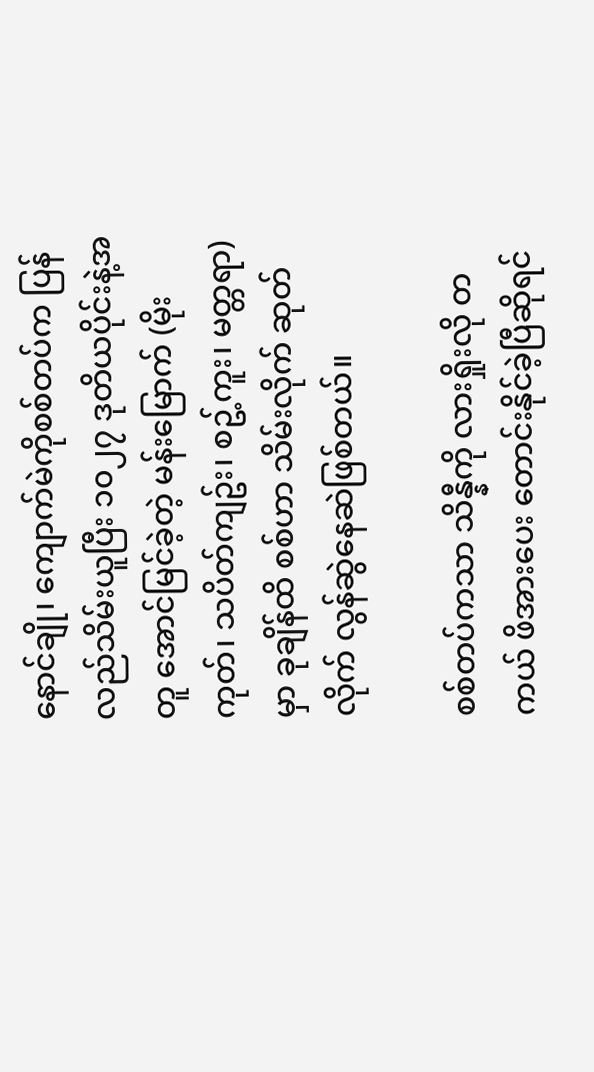နောင်ချို၊ ကျောက်မဲကိုစစ်တပ်က ပြန်လည်သိမ်းယူပြီး ၁၀၂၇ ဒုတိယပိုင်းနဲ့အတူ အောင်မြင်ခဲ့တဲ့ မန်းမြောက် (မိုးကုတ်၊ သပိတ်ကျဥ်း၊ စဥ့်ကူး၊ မတ္တရာ) မှာ ခုချိန်ထိ စစ်ဟာ သိမ်းလိုက် ဆုတ်လိုက် လွန်ဆွဲနေဆဲဖြစ်တယ်။

စစ်တပ်ကသာ သိန္နီကို လားရှိုးလို တကယ် ဖိအားပေး တောင်းနိုင်ခဲ့ပြီဆိုရင်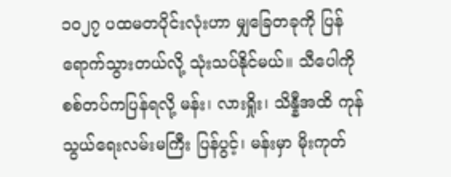၁၀၂၇ ပထမတပိုင်းလုံးဟာ မျှခြေတခုကို ပြန်ရောက်သွားတယ်လို့ သုံးသပ်နိုင်မယ်။ သီပေါကို စစ်တပ်ကပြန်ရလို့ မန်း၊ လားရှိုး၊ သိန္နီအထိ ကုန်သွယ်ရေးလမ်းမကြီး ပြန်ပွင့်၊ မန်းမှာ မိုးကုတ်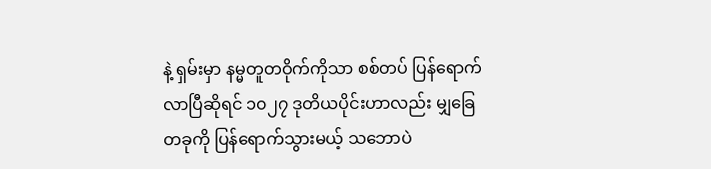နဲ့ ရှမ်းမှာ နမ္မတူတဝိုက်ကိုသာ စစ်တပ် ပြန်ရောက်လာပြီဆိုရင် ၁၀၂၇ ဒုတိယပိုင်းဟာလည်း မျှခြေတခုကို ပြန်ရောက်သွားမယ့် သဘောပဲ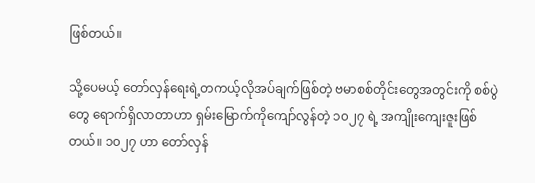ဖြစ်တယ်။

သို့ပေမယ့် တော်လှန်ရေးရဲ့တကယ့်လိုအပ်ချက်ဖြစ်တဲ့ ဗမာစစ်တိုင်းတွေအတွင်းကို စစ်ပွဲတွေ ရောက်ရှိလာတာဟာ ရှမ်းမြောက်ကိုကျော်လွန်တဲ့ ၁၀၂၇ ရဲ့ အကျိုးကျေးဇူးဖြစ်တယ်။ ၁၀၂၇ ဟာ တော်လှန်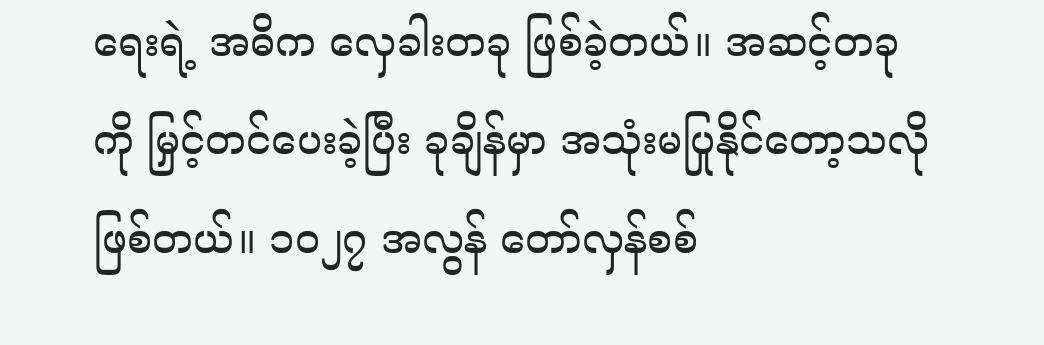ရေးရဲ့ အဓိက လှေခါးတခု ဖြစ်ခဲ့တယ်။ အဆင့်တခုကို မြှင့်တင်ပေးခဲ့ပြီး ခုချိန်မှာ အသုံးမပြုနိုင်တော့သလိုဖြစ်တယ်။ ၁၀၂၇ အလွန် တော်လှန်စစ်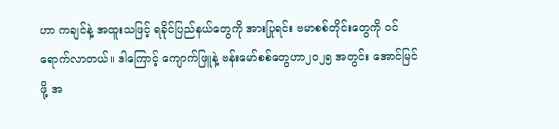ဟာ ကချင်နဲ့ အထူးသဖြင့် ရခိုင်ပြည်နယ်တွေကို အားပြုရင်း ဗမာစစ်တိုင်းတွေကို ဝင်ရောက်လာတယ်။ ဒါကြောင့် ကျောက်ဖြူနဲ့ ဗန်းမော်စစ်တွေဟာ၂၀၂၅ အတွင်း အောင်မြင်ဖို့ အ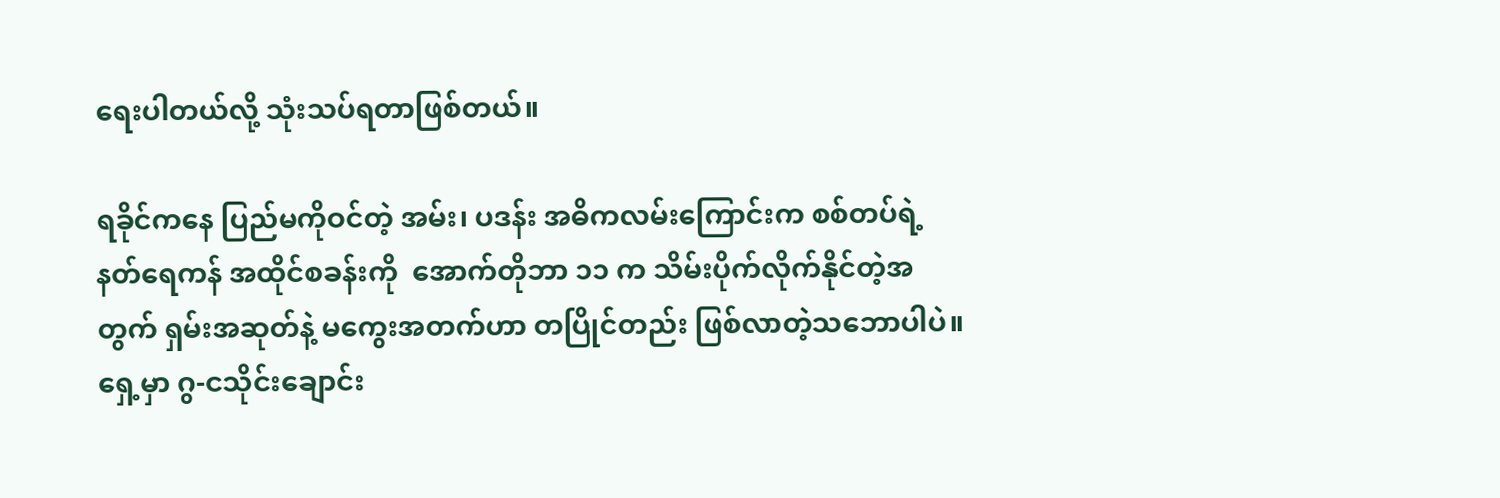ရေးပါတယ်လို့ သုံးသပ်ရတာဖြစ်တယ်။

ရခိုင်ကနေ ပြည်မကိုဝင်တဲ့ အမ်း၊ ပဒန်း အဓိကလမ်းကြောင်းက စစ်တပ်ရဲ့ နတ်ရေကန် အထိုင်စခန်းကို  အောက်တိုဘာ ၁၁ က သိမ်းပိုက်လိုက်နိုင်တဲ့အတွက် ရှမ်းအဆုတ်နဲ့ မကွေးအတက်ဟာ တပြိုင်တည်း ဖြစ်လာတဲ့သဘောပါပဲ။ ရှေ့မှာ ဂွ-ငသိုင်းချောင်း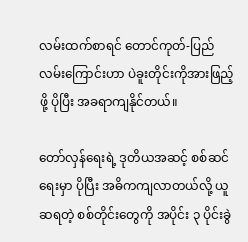လမ်းထက်စာရင် တောင်ကုတ်-ပြည် လမ်းကြောင်းဟာ ပဲခူးတိုင်းကိုအားဖြည့်ဖို့ ပိုပြီး အခရာကျနိုင်တယ်။

တော်လှန်ရေးရဲ့ ဒုတိယအဆင့် စစ်ဆင်ရေးမှာ ပိုပြီး အဓိကကျလာတယ်လို့ ယူဆရတဲ့ စစ်တိုင်းတွေကို အပိုင်း ၃ ပိုင်းခွဲ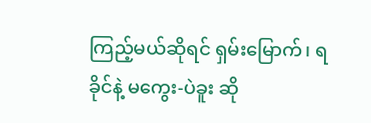ကြည့်မယ်ဆိုရင် ရှမ်းမြောက်၊ ရခိုင်နဲ့ မကွေး-ပဲခူး ဆို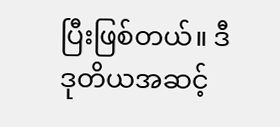ပြီးဖြစ်တယ်။ ဒီ ဒုတိယအဆင့်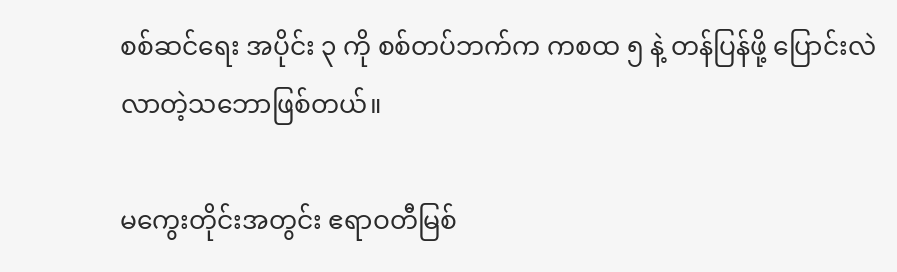စစ်ဆင်ရေး အပိုင်း ၃ ကို စစ်တပ်ဘက်က ကစထ ၅ နဲ့ တန်ပြန်ဖို့ ပြောင်းလဲလာတဲ့သဘောဖြစ်တယ်။

မကွေးတိုင်းအတွင်း ဧရာဝတီမြစ်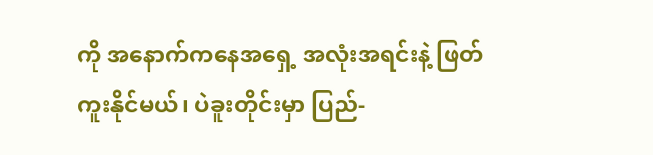ကို အနောက်ကနေအရှေ့ အလုံးအရင်းနဲ့ ဖြတ်ကူးနိုင်မယ်၊ ပဲခူးတိုင်းမှာ ပြည်-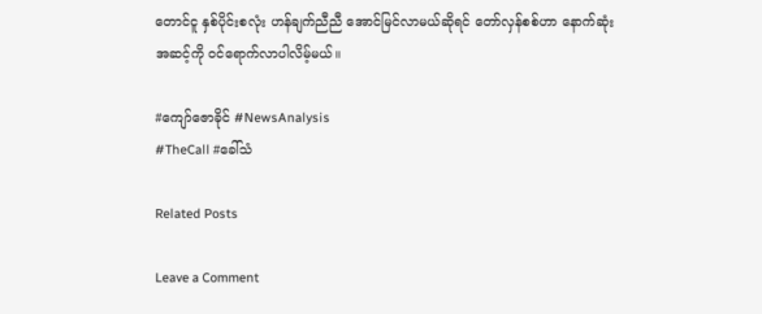တောင်ငူ နှစ်ပိုင်းစလုံး ဟန်ချက်ညီညီ အောင်မြင်လာမယ်ဆိုရင် တော်လှန်စစ်ဟာ နောက်ဆုံးအဆင့်ကို ဝင်ရောက်လာပါလိမ့်မယ်။

#ကျော်ဇောခိုင် #NewsAnalysis
#TheCall #ခေါ်သံ

Related Posts

Leave a Comment